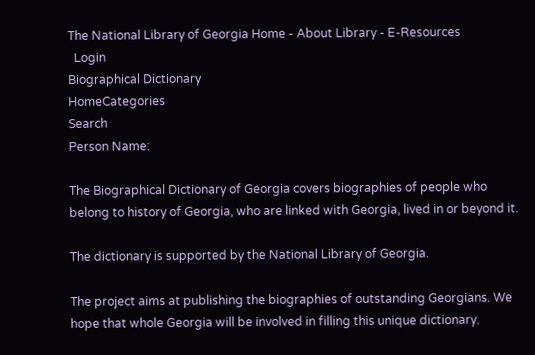The National Library of Georgia Home - About Library - E-Resources
  Login
Biographical Dictionary
HomeCategories
Search
Person Name:

The Biographical Dictionary of Georgia covers biographies of people who belong to history of Georgia, who are linked with Georgia, lived in or beyond it.

The dictionary is supported by the National Library of Georgia.

The project aims at publishing the biographies of outstanding Georgians. We hope that whole Georgia will be involved in filling this unique dictionary.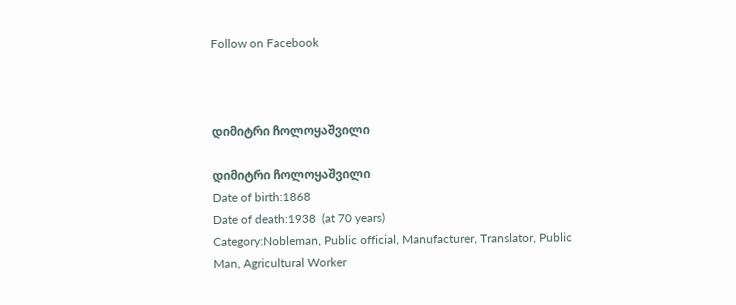Follow on Facebook



დიმიტრი ჩოლოყაშვილი

დიმიტრი ჩოლოყაშვილი
Date of birth:1868
Date of death:1938  (at 70 years)
Category:Nobleman, Public official, Manufacturer, Translator, Public Man, Agricultural Worker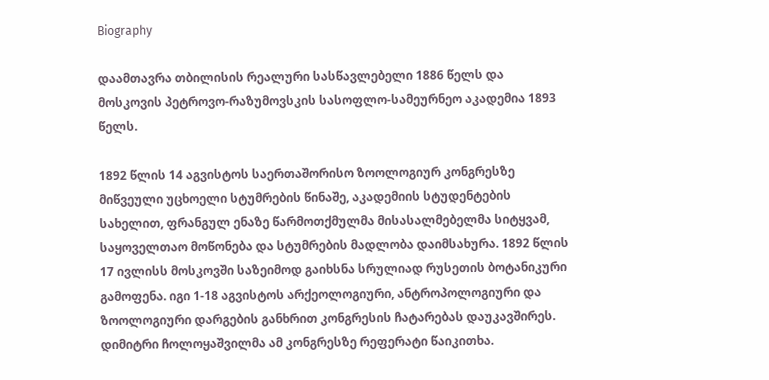Biography

დაამთავრა თბილისის რეალური სასწავლებელი 1886 წელს და მოსკოვის პეტროვო-რაზუმოვსკის სასოფლო-სამეურნეო აკადემია 1893 წელს.

1892 წლის 14 აგვისტოს საერთაშორისო ზოოლოგიურ კონგრესზე მიწვეული უცხოელი სტუმრების წინაშე, აკადემიის სტუდენტების სახელით, ფრანგულ ენაზე წარმოთქმულმა მისასალმებელმა სიტყვამ, საყოველთაო მოწონება და სტუმრების მადლობა დაიმსახურა. 1892 წლის 17 ივლისს მოსკოვში საზეიმოდ გაიხსნა სრულიად რუსეთის ბოტანიკური გამოფენა. იგი 1-18 აგვისტოს არქეოლოგიური, ანტროპოლოგიური და ზოოლოგიური დარგების განხრით კონგრესის ჩატარებას დაუკავშირეს. დიმიტრი ჩოლოყაშვილმა ამ კონგრესზე რეფერატი წაიკითხა.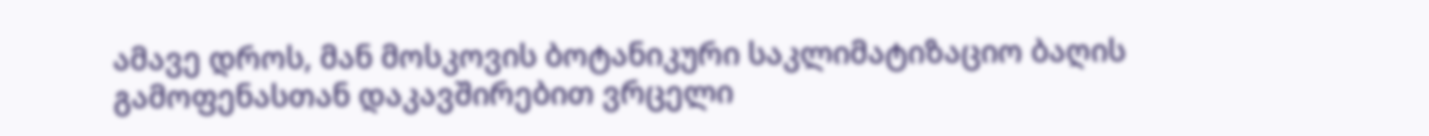ამავე დროს, მან მოსკოვის ბოტანიკური საკლიმატიზაციო ბაღის გამოფენასთან დაკავშირებით ვრცელი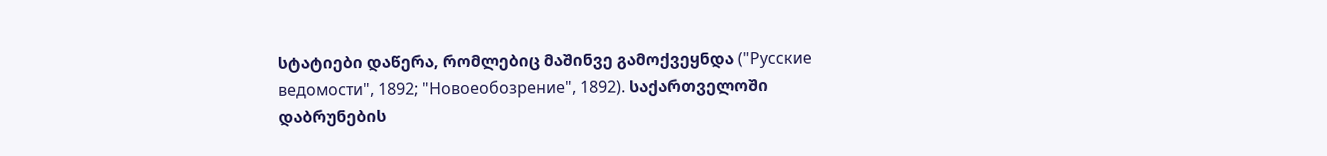სტატიები დაწერა, რომლებიც მაშინვე გამოქვეყნდა ("Русские ведомости", 1892; "Новоеобозрение", 1892). საქართველოში დაბრუნების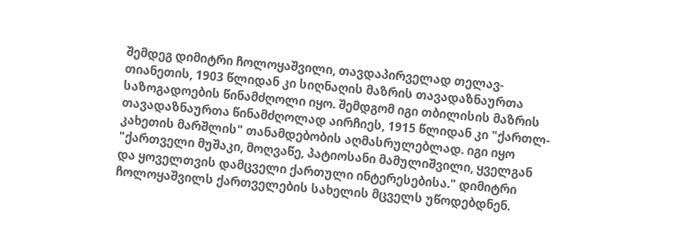შემდეგ დიმიტრი ჩოლოყაშვილი, თავდაპირველად თელავ-თიანეთის, 1903 წლიდან კი სიღნაღის მაზრის თავადაზნაურთა საზოგადოების წინამძღოლი იყო. შემდგომ იგი თბილისის მაზრის თავადაზნაურთა წინამძღოლად აირჩიეს, 1915 წლიდან კი "ქართლ-კახეთის მარშლის" თანამდებობის აღმასრულებლად. იგი იყო "ქართველი მუშაკი, მოღვაწე, პატიოსანი მამულიშვილი, ყველგან და ყოველთვის დამცველი ქართული ინტერესებისა." დიმიტრი ჩოლოყაშვილს ქართველების სახელის მცველს უწოდებდნენ.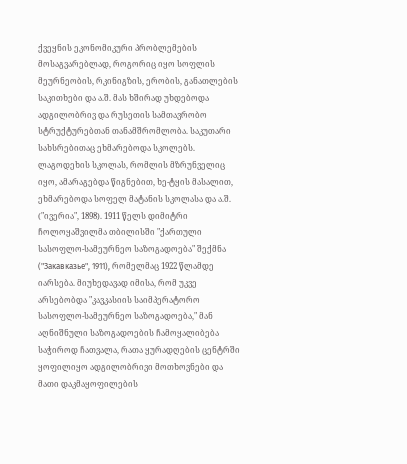ქვეყნის ეკონომიკური პრობლემების მოსაგვარებლად, როგორიც იყო სოფლის მეურნეობის, რკინიგზის, ერობის, განათლების საკითხები და ა.შ. მას ხშირად უხდებოდა ადგილობრივ და რუსეთის სამთავრობო სტრუქტურებთან თანამშრომლობა. საკუთარი სახსრებითაც ეხმარებოდა სკოლებს. ლაგოდეხის სკოლას, რომლის მზრუნველიც იყო, ამარაგებდა წიგნებით, ხე-ტყის მასალით, ეხმარებოდა სოფელ მატანის სკოლასა და ა.შ. ("ივერია", 1898). 1911 წელს დიმიტრი ჩოლოყაშვილმა თბილისში "ქართული სასოფლო-სამეურნეო საზოგადოება" შექმნა ("Закавказье", 1911), რომელმაც 1922 წლამდე იარსება. მიუხედავად იმისა, რომ უკვე არსებობდა "კავკასიის საიმპერატორო სასოფლო-სამეურნეო საზოგადოება," მან აღნიშნული საზოგადოების ჩამოყალიბება საჭიროდ ჩათვალა, რათა ყურადღების ცენტრში ყოფილიყო ადგილობრივი მოთხოვნები და მათი დაკმაყოფილების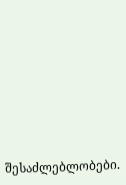შესაძლებლობები.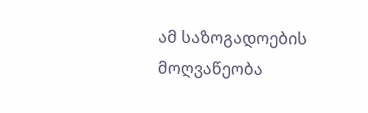ამ საზოგადოების მოღვაწეობა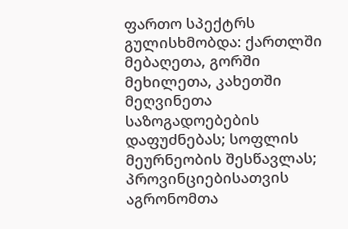ფართო სპექტრს გულისხმობდა: ქართლში მებაღეთა, გორში მეხილეთა, კახეთში მეღვინეთა საზოგადოებების დაფუძნებას; სოფლის მეურნეობის შესწავლას; პროვინციებისათვის აგრონომთა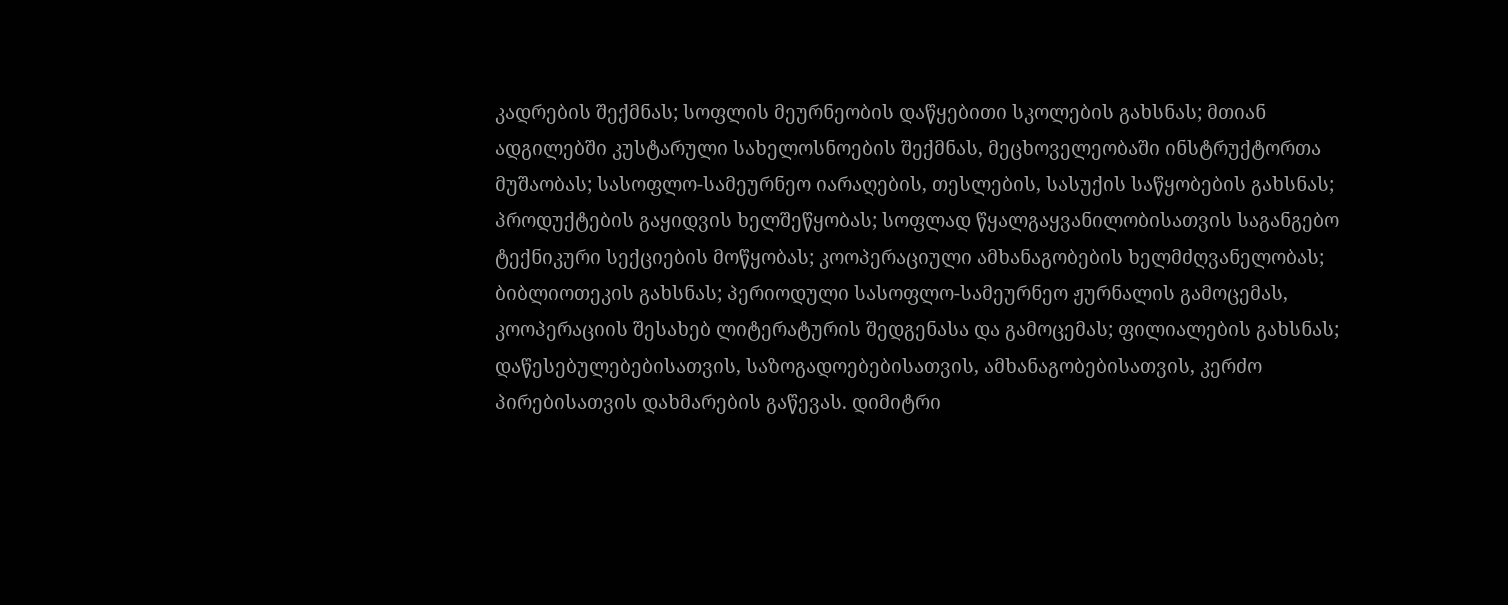კადრების შექმნას; სოფლის მეურნეობის დაწყებითი სკოლების გახსნას; მთიან ადგილებში კუსტარული სახელოსნოების შექმნას, მეცხოველეობაში ინსტრუქტორთა მუშაობას; სასოფლო-სამეურნეო იარაღების, თესლების, სასუქის საწყობების გახსნას; პროდუქტების გაყიდვის ხელშეწყობას; სოფლად წყალგაყვანილობისათვის საგანგებო ტექნიკური სექციების მოწყობას; კოოპერაციული ამხანაგობების ხელმძღვანელობას; ბიბლიოთეკის გახსნას; პერიოდული სასოფლო-სამეურნეო ჟურნალის გამოცემას, კოოპერაციის შესახებ ლიტერატურის შედგენასა და გამოცემას; ფილიალების გახსნას; დაწესებულებებისათვის, საზოგადოებებისათვის, ამხანაგობებისათვის, კერძო პირებისათვის დახმარების გაწევას. დიმიტრი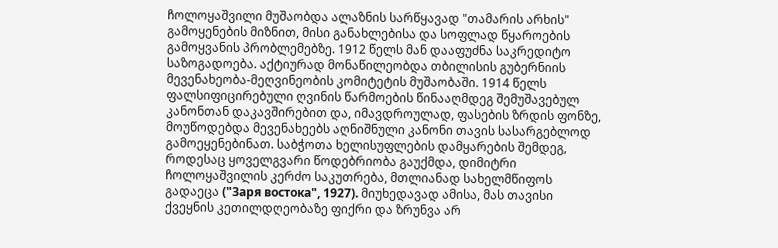ჩოლოყაშვილი მუშაობდა ალაზნის სარწყავად "თამარის არხის" გამოყენების მიზნით, მისი განახლებისა და სოფლად წყაროების გამოყვანის პრობლემებზე. 1912 წელს მან დააფუძნა საკრედიტო საზოგადოება. აქტიურად მონაწილეობდა თბილისის გუბერნიის მევენახეობა-მეღვინეობის კომიტეტის მუშაობაში. 1914 წელს ფალსიფიცირებული ღვინის წარმოების წინააღმდეგ შემუშავებულ კანონთან დაკავშირებით და, იმავდროულად, ფასების ზრდის ფონზე, მოუწოდებდა მევენახეებს აღნიშნული კანონი თავის სასარგებლოდ გამოეყენებინათ. საბჭოთა ხელისუფლების დამყარების შემდეგ, როდესაც ყოველგვარი წოდებრიობა გაუქმდა, დიმიტრი ჩოლოყაშვილის კერძო საკუთრება, მთლიანად სახელმწიფოს გადაეცა ("Заря востока", 1927). მიუხედავად ამისა, მას თავისი ქვეყნის კეთილდღეობაზე ფიქრი და ზრუნვა არ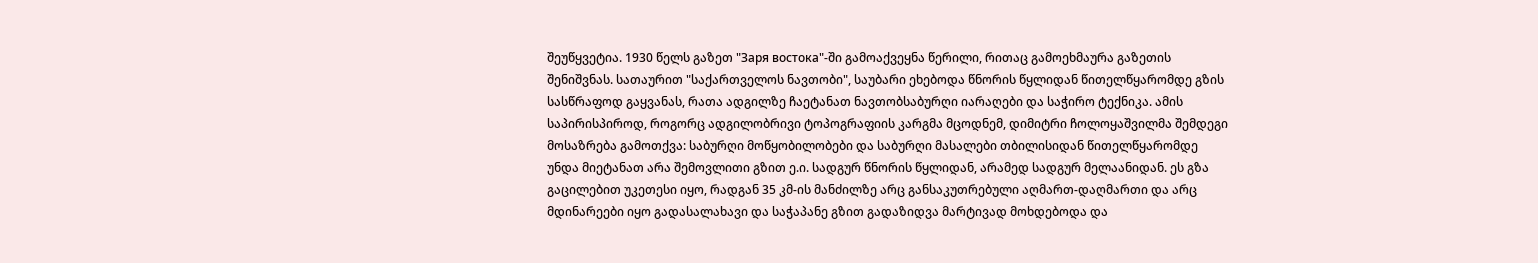შეუწყვეტია. 1930 წელს გაზეთ "Заря востока"-ში გამოაქვეყნა წერილი, რითაც გამოეხმაურა გაზეთის შენიშვნას. სათაურით "საქართველოს ნავთობი", საუბარი ეხებოდა წნორის წყლიდან წითელწყარომდე გზის სასწრაფოდ გაყვანას, რათა ადგილზე ჩაეტანათ ნავთობსაბურღი იარაღები და საჭირო ტექნიკა. ამის საპირისპიროდ, როგორც ადგილობრივი ტოპოგრაფიის კარგმა მცოდნემ, დიმიტრი ჩოლოყაშვილმა შემდეგი მოსაზრება გამოთქვა: საბურღი მოწყობილობები და საბურღი მასალები თბილისიდან წითელწყარომდე უნდა მიეტანათ არა შემოვლითი გზით ე.ი. სადგურ წნორის წყლიდან, არამედ სადგურ მელაანიდან. ეს გზა გაცილებით უკეთესი იყო, რადგან 35 კმ-ის მანძილზე არც განსაკუთრებული აღმართ-დაღმართი და არც მდინარეები იყო გადასალახავი და საჭაპანე გზით გადაზიდვა მარტივად მოხდებოდა და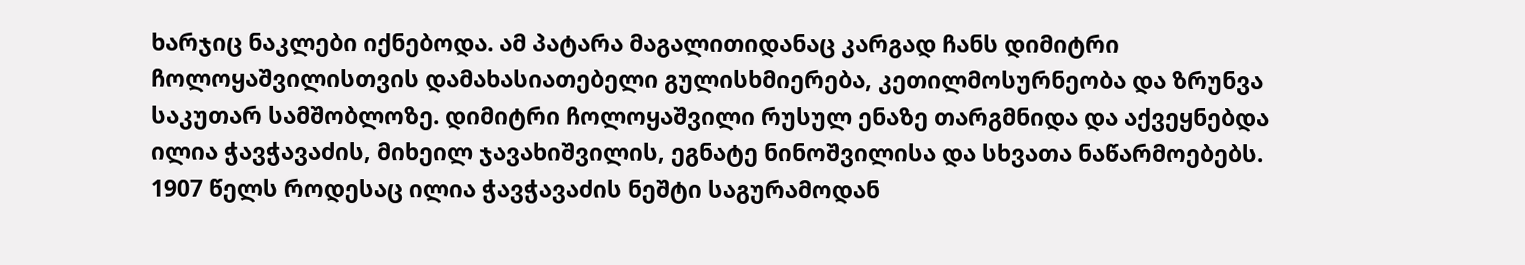ხარჯიც ნაკლები იქნებოდა. ამ პატარა მაგალითიდანაც კარგად ჩანს დიმიტრი ჩოლოყაშვილისთვის დამახასიათებელი გულისხმიერება, კეთილმოსურნეობა და ზრუნვა საკუთარ სამშობლოზე. დიმიტრი ჩოლოყაშვილი რუსულ ენაზე თარგმნიდა და აქვეყნებდა ილია ჭავჭავაძის, მიხეილ ჯავახიშვილის, ეგნატე ნინოშვილისა და სხვათა ნაწარმოებებს. 1907 წელს როდესაც ილია ჭავჭავაძის ნეშტი საგურამოდან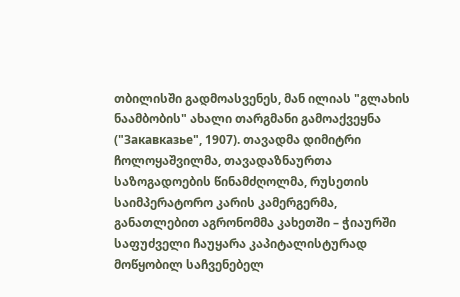თბილისში გადმოასვენეს, მან ილიას "გლახის ნაამბობის" ახალი თარგმანი გამოაქვეყნა ("Закавказье", 1907). თავადმა დიმიტრი ჩოლოყაშვილმა, თავადაზნაურთა საზოგადოების წინამძღოლმა, რუსეთის საიმპერატორო კარის კამერგერმა, განათლებით აგრონომმა კახეთში – ჭიაურში საფუძველი ჩაუყარა კაპიტალისტურად მოწყობილ საჩვენებელ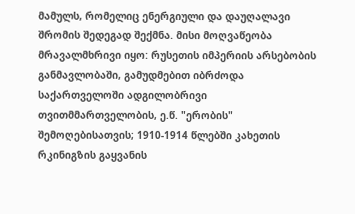მამულს, რომელიც ენერგიული და დაუღალავი შრომის შედეგად შექმნა. მისი მოღვაწეობა მრავალმხრივი იყო: რუსეთის იმპერიის არსებობის განმავლობაში, გამუდმებით იბრძოდა საქართველოში ადგილობრივი თვითმმართველობის, ე.წ. "ერობის" შემოღებისათვის; 1910-1914 წლებში კახეთის რკინიგზის გაყვანის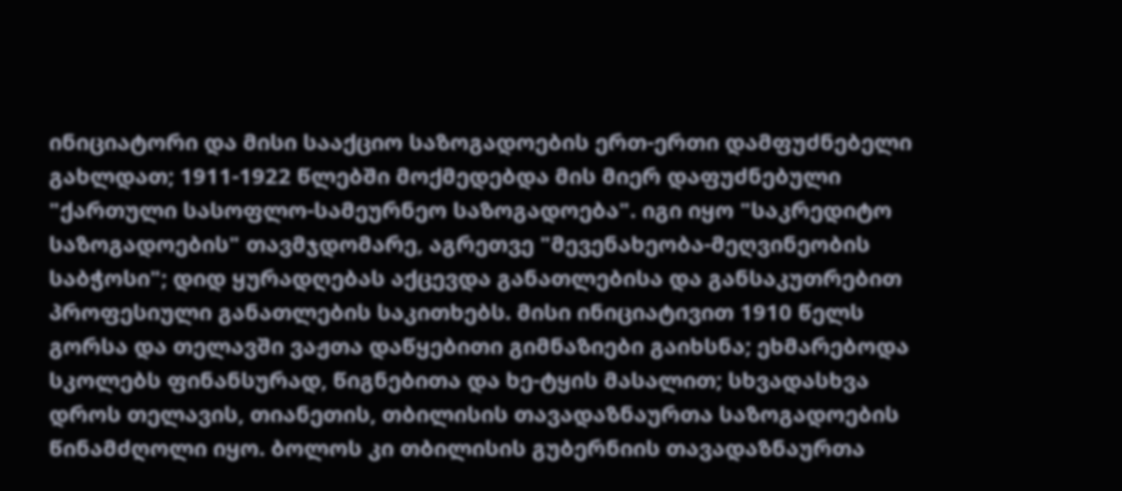ინიციატორი და მისი სააქციო საზოგადოების ერთ-ერთი დამფუძნებელი გახლდათ; 1911-1922 წლებში მოქმედებდა მის მიერ დაფუძნებული "ქართული სასოფლო-სამეურნეო საზოგადოება". იგი იყო "საკრედიტო საზოგადოების" თავმჯდომარე, აგრეთვე "მევენახეობა-მეღვინეობის საბჭოსი"; დიდ ყურადღებას აქცევდა განათლებისა და განსაკუთრებით პროფესიული განათლების საკითხებს. მისი ინიციატივით 1910 წელს გორსა და თელავში ვაჟთა დაწყებითი გიმნაზიები გაიხსნა; ეხმარებოდა სკოლებს ფინანსურად, წიგნებითა და ხე-ტყის მასალით; სხვადასხვა დროს თელავის, თიანეთის, თბილისის თავადაზნაურთა საზოგადოების წინამძღოლი იყო. ბოლოს კი თბილისის გუბერნიის თავადაზნაურთა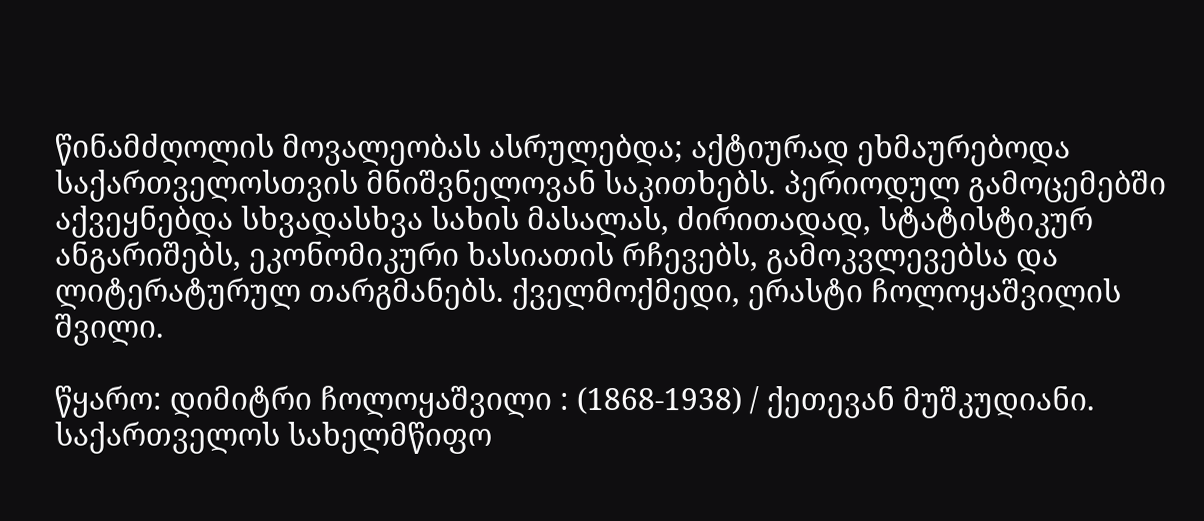წინამძღოლის მოვალეობას ასრულებდა; აქტიურად ეხმაურებოდა საქართველოსთვის მნიშვნელოვან საკითხებს. პერიოდულ გამოცემებში აქვეყნებდა სხვადასხვა სახის მასალას, ძირითადად, სტატისტიკურ ანგარიშებს, ეკონომიკური ხასიათის რჩევებს, გამოკვლევებსა და ლიტერატურულ თარგმანებს. ქველმოქმედი, ერასტი ჩოლოყაშვილის შვილი.

წყარო: დიმიტრი ჩოლოყაშვილი : (1868-1938) / ქეთევან მუშკუდიანი. საქართველოს სახელმწიფო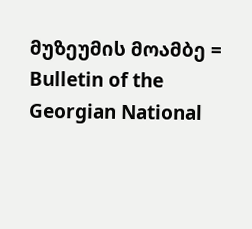მუზეუმის მოამბე = Bulletin of the Georgian National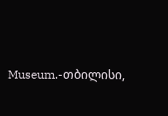Museum.-თბილისი,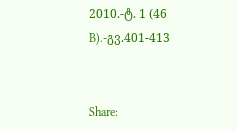2010.-ტ. 1 (46 B).-გვ.401-413


Share: